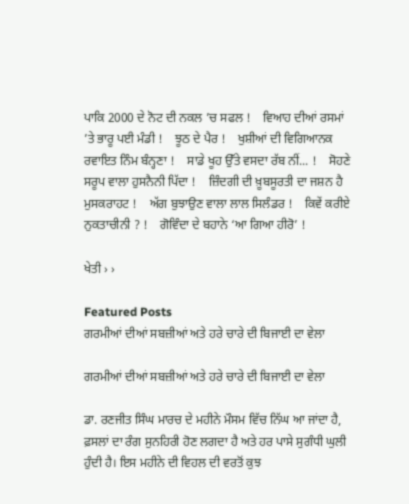ਪਾਕਿ 2000 ਦੇ ਨੋਟ ਦੀ ਨਕਲ ’ਚ ਸਫਲ !    ਵਿਆਹ ਦੀਆਂ ਰਸਮਾਂ ’ਤੇ ਭਾਰੂ ਪਈ ਮੰਡੀ !    ਝੂਠ ਦੇ ਪੈਰ !    ਖੁਸ਼ੀਆਂ ਦੀ ਵਿਗਿਆਨਕ ਰਵਾਇਤ ਨਿੰਮ ਬੰਨ੍ਹਣਾ !    ਸਾਡੇ ਖੂਹ ਉੱਤੇ ਵਸਦਾ ਰੱਬ ਨੀਂ... !    ਸੋਹਣੇ ਸਰੂਪ ਵਾਲਾ ਹੁਸਨੈਨੀ ਪਿੱਦਾ !    ਜ਼ਿੰਦਗੀ ਦੀ ਖ਼ੂਬਸੂਰਤੀ ਦਾ ਜਸ਼ਨ ਹੈ ਮੁਸਕਰਾਹਟ !    ਅੱਗ ਬੁਝਾਉਣ ਵਾਲਾ ਲਾਲ ਸਿਲੰਡਰ !    ਕਿਵੇਂ ਕਰੀਏ ਨੁਕਤਾਚੀਨੀ ? !    ਗੋਵਿੰਦਾ ਦੇ ਬਹਾਨੇ ‘ਆ ਗਿਆ ਹੀਰੋ’ !

ਖੇਤੀ › ›

Featured Posts
ਗਰਮੀਆਂ ਦੀਆਂ ਸਬਜ਼ੀਆਂ ਅਤੇ ਹਰੇ ਚਾਰੇ ਦੀ ਬਿਜਾਈ ਦਾ ਵੇਲਾ

ਗਰਮੀਆਂ ਦੀਆਂ ਸਬਜ਼ੀਆਂ ਅਤੇ ਹਰੇ ਚਾਰੇ ਦੀ ਬਿਜਾਈ ਦਾ ਵੇਲਾ

ਡਾ. ਰਣਜੀਤ ਸਿੰਘ ਮਾਰਚ ਦੇ ਮਹੀਨੇ ਮੌਸਮ ਵਿੱਚ ਨਿੱਘ ਆ ਜਾਂਦਾ ਹੈ, ਫ਼ਸਲਾਂ ਦਾ ਰੰਗ ਸੁਨਹਿਰੀ ਹੋਣ ਲਗਦਾ ਹੈ ਅਤੇ ਹਰ ਪਾਸੇ ਸੁਗੰਧੀ ਘੁਲੀ ਹੁੰਦੀ ਹੈ। ਇਸ ਮਹੀਨੇ ਦੀ ਵਿਹਲ ਦੀ ਵਰਤੋਂ ਕੁਝ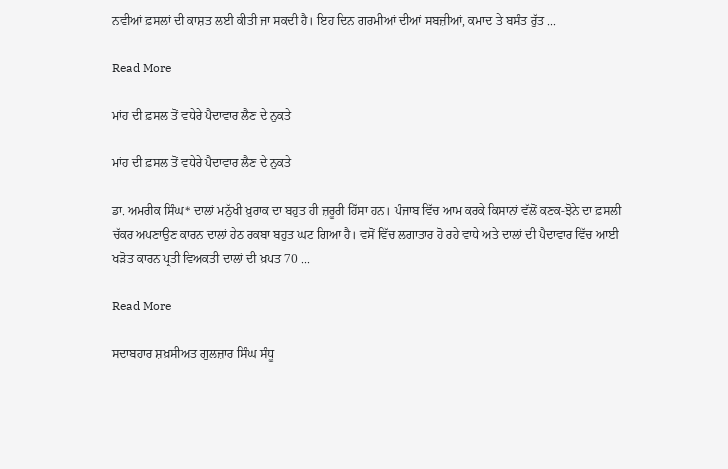ਨਵੀਆਂ ਫ਼ਸਲਾਂ ਦੀ ਕਾਸ਼ਤ ਲਈ ਕੀਤੀ ਜਾ ਸਕਦੀ ਹੈ। ਇਹ ਦਿਨ ਗਰਮੀਆਂ ਦੀਆਂ ਸਬਜ਼ੀਆਂ, ਕਮਾਦ ਤੇ ਬਸੰਤ ਰੁੱਤ ...

Read More

ਮਾਂਹ ਦੀ ਫ਼ਸਲ ਤੋਂ ਵਧੇਰੇ ਪੈਦਾਵਾਰ ਲੈਣ ਦੇ ਨੁਕਤੇ

ਮਾਂਹ ਦੀ ਫ਼ਸਲ ਤੋਂ ਵਧੇਰੇ ਪੈਦਾਵਾਰ ਲੈਣ ਦੇ ਨੁਕਤੇ

ਡਾ. ਅਮਰੀਕ ਸਿੰਘ* ਦਾਲਾਂ ਮਨੁੱਖੀ ਖ਼ੁਰਾਕ ਦਾ ਬਹੁਤ ਹੀ ਜ਼ਰੂਰੀ ਹਿੱਸਾ ਹਨ। ਪੰਜਾਬ ਵਿੱਚ ਆਮ ਕਰਕੇ ਕਿਸਾਨਾਂ ਵੱਲੋਂ ਕਣਕ-ਝੋਨੇ ਦਾ ਫ਼ਸਲੀ ਚੱਕਰ ਅਪਣਾਉਣ ਕਾਰਨ ਦਾਲਾਂ ਹੇਠ ਰਕਬਾ ਬਹੁਤ ਘਟ ਗਿਆ ਹੈ। ਵਸੋਂ ਵਿੱਚ ਲਗਾਤਾਰ ਹੋ ਰਹੇ ਵਾਧੇ ਅਤੇ ਦਾਲਾਂ ਦੀ ਪੈਦਾਵਾਰ ਵਿੱਚ ਆਈ ਖੜੋਤ ਕਾਰਨ ਪ੍ਰਤੀ ਵਿਅਕਤੀ ਦਾਲਾਂ ਦੀ ਖ਼ਪਤ 70 ...

Read More

ਸਦਾਬਹਾਰ ਸ਼ਖ਼ਸੀਅਤ ਗੁਲਜ਼ਾਰ ਸਿੰਘ ਸੰਧੂ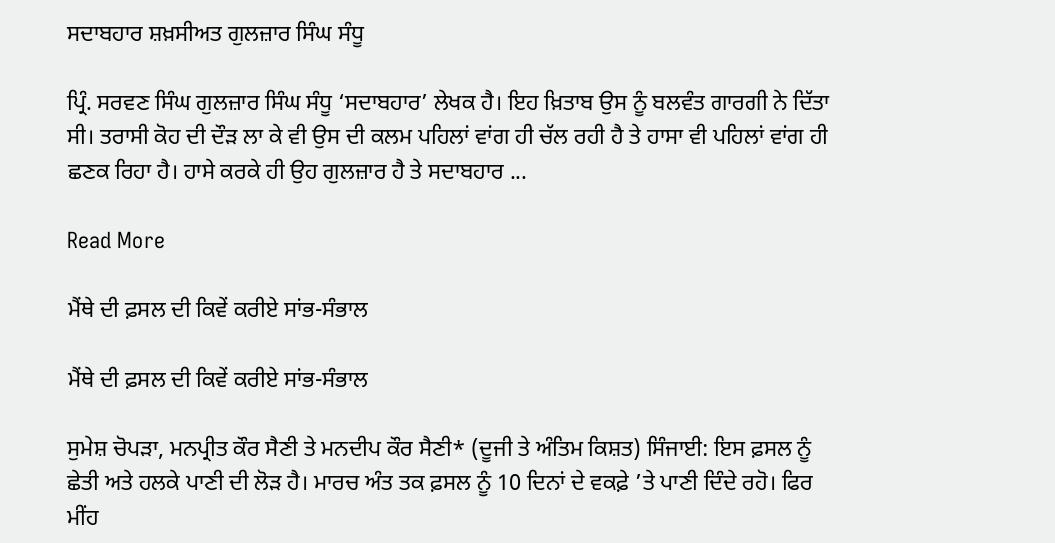ਸਦਾਬਹਾਰ ਸ਼ਖ਼ਸੀਅਤ ਗੁਲਜ਼ਾਰ ਸਿੰਘ ਸੰਧੂ

ਪ੍ਰਿੰ. ਸਰਵਣ ਸਿੰਘ ਗੁਲਜ਼ਾਰ ਸਿੰਘ ਸੰਧੂ ‘ਸਦਾਬਹਾਰ’ ਲੇਖਕ ਹੈ। ਇਹ ਖ਼ਿਤਾਬ ਉਸ ਨੂੰ ਬਲਵੰਤ ਗਾਰਗੀ ਨੇ ਦਿੱਤਾ ਸੀ। ਤਰਾਸੀ ਕੋਹ ਦੀ ਦੌੜ ਲਾ ਕੇ ਵੀ ਉਸ ਦੀ ਕਲਮ ਪਹਿਲਾਂ ਵਾਂਗ ਹੀ ਚੱਲ ਰਹੀ ਹੈ ਤੇ ਹਾਸਾ ਵੀ ਪਹਿਲਾਂ ਵਾਂਗ ਹੀ ਛਣਕ ਰਿਹਾ ਹੈ। ਹਾਸੇ ਕਰਕੇ ਹੀ ਉਹ ਗੁਲਜ਼ਾਰ ਹੈ ਤੇ ਸਦਾਬਹਾਰ ...

Read More

ਮੈਂਥੇ ਦੀ ਫ਼ਸਲ ਦੀ ਕਿਵੇਂ ਕਰੀਏ ਸਾਂਭ-ਸੰਭਾਲ

ਮੈਂਥੇ ਦੀ ਫ਼ਸਲ ਦੀ ਕਿਵੇਂ ਕਰੀਏ ਸਾਂਭ-ਸੰਭਾਲ

ਸੁਮੇਸ਼ ਚੋਪੜਾ, ਮਨਪ੍ਰੀਤ ਕੌਰ ਸੈਣੀ ਤੇ ਮਨਦੀਪ ਕੌਰ ਸੈਣੀ* (ਦੂਜੀ ਤੇ ਅੰਤਿਮ ਕਿਸ਼ਤ) ਸਿੰਜਾਈ: ਇਸ ਫ਼ਸਲ ਨੂੰ ਛੇਤੀ ਅਤੇ ਹਲਕੇ ਪਾਣੀ ਦੀ ਲੋੜ ਹੈ। ਮਾਰਚ ਅੰਤ ਤਕ ਫ਼ਸਲ ਨੂੰ 10 ਦਿਨਾਂ ਦੇ ਵਕਫ਼ੇ ’ਤੇ ਪਾਣੀ ਦਿੰਦੇ ਰਹੋ। ਫਿਰ ਮੀਂਹ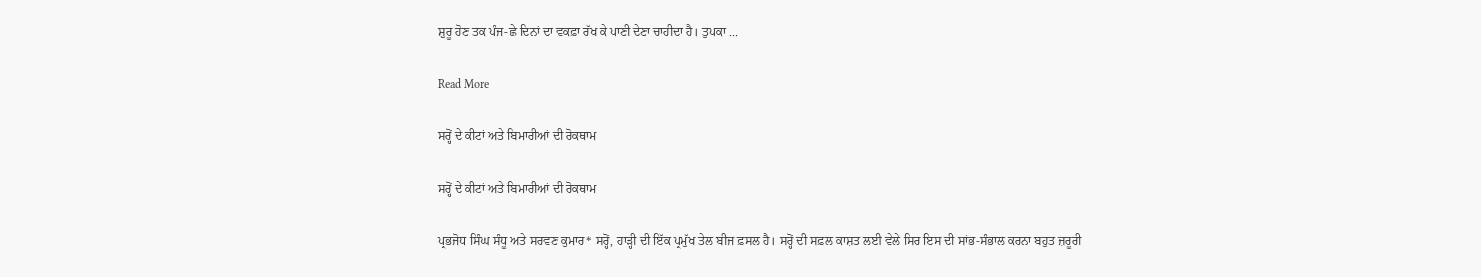ਸ਼ੁਰੂ ਹੋਣ ਤਕ ਪੰਜ-ਛੇ ਦਿਨਾਂ ਦਾ ਵਕਫ਼ਾ ਰੱਖ ਕੇ ਪਾਣੀ ਦੇਣਾ ਚਾਹੀਦਾ ਹੈ। ਤੁਪਕਾ ...

Read More

ਸਰ੍ਹੋਂ ਦੇ ਕੀਟਾਂ ਅਤੇ ਬਿਮਾਰੀਆਂ ਦੀ ਰੋਕਥਾਮ

ਸਰ੍ਹੋਂ ਦੇ ਕੀਟਾਂ ਅਤੇ ਬਿਮਾਰੀਆਂ ਦੀ ਰੋਕਥਾਮ

ਪ੍ਰਭਜੋਧ ਸਿੰਘ ਸੰਧੂ ਅਤੇ ਸਰਵਣ ਕੁਮਾਰ* ਸਰ੍ਹੋਂ, ਹਾੜ੍ਹੀ ਦੀ ਇੱਕ ਪ੍ਰਮੁੱਖ ਤੇਲ ਬੀਜ ਫ਼ਸਲ ਹੈ। ਸਰ੍ਹੋਂ ਦੀ ਸਫ਼ਲ ਕਾਸ਼ਤ ਲਈ ਵੇਲੇ ਸਿਰ ਇਸ ਦੀ ਸਾਂਭ-ਸੰਭਾਲ ਕਰਨਾ ਬਹੁਤ ਜ਼ਰੂਰੀ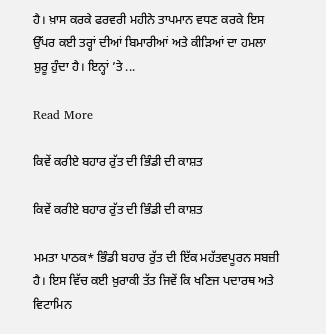ਹੈ। ਖ਼ਾਸ ਕਰਕੇ ਫਰਵਰੀ ਮਹੀਨੇ ਤਾਪਮਾਨ ਵਧਣ ਕਰਕੇ ਇਸ ਉੱਪਰ ਕਈ ਤਰ੍ਹਾਂ ਦੀਆਂ ਬਿਮਾਰੀਆਂ ਅਤੇ ਕੀੜਿਆਂ ਦਾ ਹਮਲਾ ਸ਼ੁਰੂ ਹੁੰਦਾ ਹੈ। ਇਨ੍ਹਾਂ ’ਤੇ ...

Read More

ਕਿਵੇਂ ਕਰੀਏ ਬਹਾਰ ਰੁੱਤ ਦੀ ਭਿੰਡੀ ਦੀ ਕਾਸ਼ਤ

ਕਿਵੇਂ ਕਰੀਏ ਬਹਾਰ ਰੁੱਤ ਦੀ ਭਿੰਡੀ ਦੀ ਕਾਸ਼ਤ

ਮਮਤਾ ਪਾਠਕ* ਭਿੰਡੀ ਬਹਾਰ ਰੁੱਤ ਦੀ ਇੱਕ ਮਹੱਤਵਪੂਰਨ ਸਬਜ਼ੀ ਹੈ। ਇਸ ਵਿੱਚ ਕਈ ਖ਼ੁਰਾਕੀ ਤੱਤ ਜਿਵੇਂ ਕਿ ਖਣਿਜ ਪਦਾਰਥ ਅਤੇ ਵਿਟਾਮਿਨ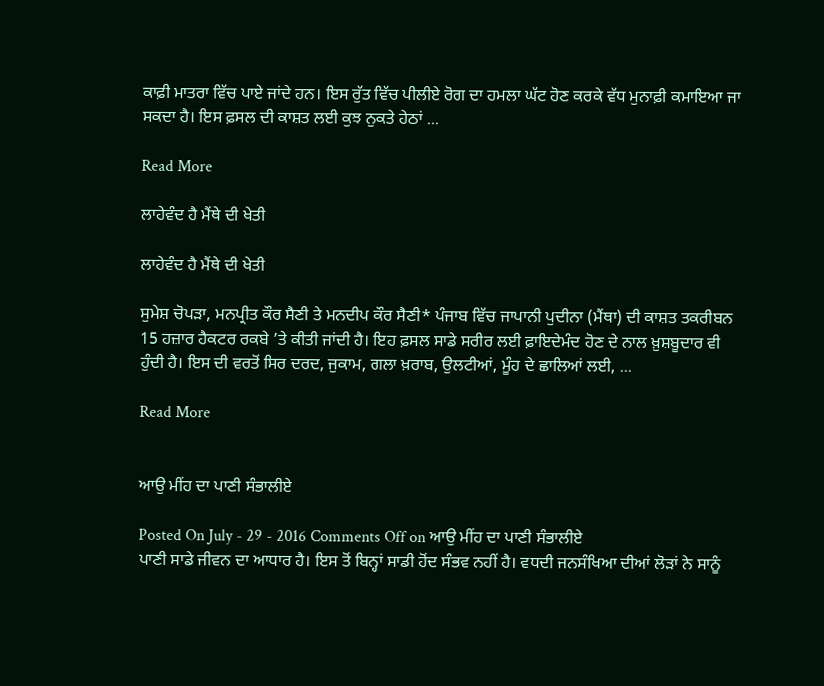ਕਾਫ਼ੀ ਮਾਤਰਾ ਵਿੱਚ ਪਾਏ ਜਾਂਦੇ ਹਨ। ਇਸ ਰੁੱਤ ਵਿੱਚ ਪੀਲੀਏ ਰੋਗ ਦਾ ਹਮਲਾ ਘੱਟ ਹੋਣ ਕਰਕੇ ਵੱਧ ਮੁਨਾਫ਼ੀ ਕਮਾਇਆ ਜਾ ਸਕਦਾ ਹੈ। ਇਸ ਫ਼ਸਲ ਦੀ ਕਾਸ਼ਤ ਲਈ ਕੁਝ ਨੁਕਤੇ ਹੇਠਾਂ ...

Read More

ਲਾਹੇਵੰਦ ਹੈ ਮੈਂਥੇ ਦੀ ਖੇਤੀ

ਲਾਹੇਵੰਦ ਹੈ ਮੈਂਥੇ ਦੀ ਖੇਤੀ

ਸੁਮੇਸ਼ ਚੋਪੜਾ, ਮਨਪ੍ਰੀਤ ਕੌਰ ਸੈਣੀ ਤੇ ਮਨਦੀਪ ਕੌਰ ਸੈਣੀ* ਪੰਜਾਬ ਵਿੱਚ ਜਾਪਾਨੀ ਪੁਦੀਨਾ (ਮੈਂਥਾ) ਦੀ ਕਾਸ਼ਤ ਤਕਰੀਬਨ 15 ਹਜ਼ਾਰ ਹੈਕਟਰ ਰਕਬੇ ’ਤੇ ਕੀਤੀ ਜਾਂਦੀ ਹੈ। ਇਹ ਫ਼ਸਲ ਸਾਡੇ ਸਰੀਰ ਲਈ ਫ਼ਾਇਦੇਮੰਦ ਹੋਣ ਦੇ ਨਾਲ ਖ਼ੁਸ਼ਬੂਦਾਰ ਵੀ ਹੁੰਦੀ ਹੈ। ਇਸ ਦੀ ਵਰਤੋਂ ਸਿਰ ਦਰਦ, ਜੁਕਾਮ, ਗਲਾ ਖ਼ਰਾਬ, ਉਲਟੀਆਂ, ਮੂੰਹ ਦੇ ਛਾਲਿਆਂ ਲਈ, ...

Read More


ਆਉ ਮੀਂਹ ਦਾ ਪਾਣੀ ਸੰਭਾਲੀਏ

Posted On July - 29 - 2016 Comments Off on ਆਉ ਮੀਂਹ ਦਾ ਪਾਣੀ ਸੰਭਾਲੀਏ
ਪਾਣੀ ਸਾਡੇ ਜੀਵਨ ਦਾ ਆਧਾਰ ਹੈ। ਇਸ ਤੋਂ ਬਿਨ੍ਹਾਂ ਸਾਡੀ ਹੋਂਦ ਸੰਭਵ ਨਹੀਂ ਹੈ। ਵਧਦੀ ਜਨਸੰਖਿਆ ਦੀਆਂ ਲੋੜਾਂ ਨੇ ਸਾਨੂੰ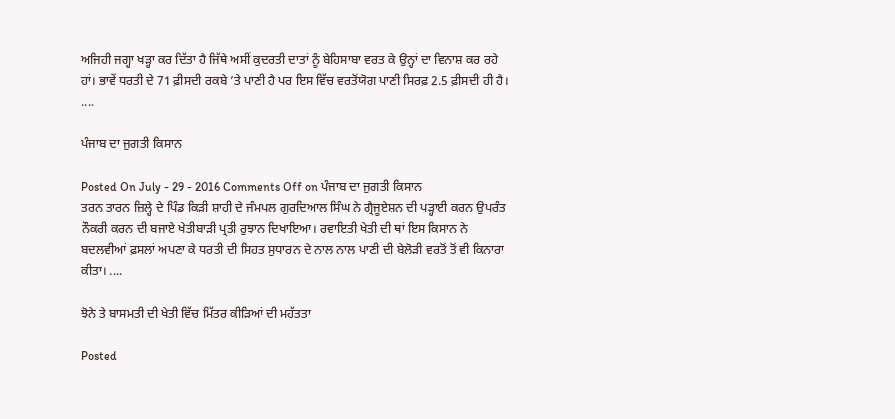ਅਜਿਹੀ ਜਗ੍ਹਾ ਖੜ੍ਹਾ ਕਰ ਦਿੱਤਾ ਹੈ ਜਿੱਥੇ ਅਸੀਂ ਕੁਦਰਤੀ ਦਾਤਾਂ ਨੂੰ ਬੇਹਿਸਾਬਾ ਵਰਤ ਕੇ ਉਨ੍ਹਾਂ ਦਾ ਵਿਨਾਸ਼ ਕਰ ਰਹੇ ਹਾਂ। ਭਾਵੇਂ ਧਰਤੀ ਦੇ 71 ਫ਼ੀਸਦੀ ਰਕਬੇ ’ਤੇ ਪਾਣੀ ਹੈ ਪਰ ਇਸ ਵਿੱਚ ਵਰਤੋਂਯੋਗ ਪਾਣੀ ਸਿਰਫ਼ 2.5 ਫ਼ੀਸਦੀ ਹੀ ਹੈ। ....

ਪੰਜਾਬ ਦਾ ਜੁਗਤੀ ਕਿਸਾਨ

Posted On July - 29 - 2016 Comments Off on ਪੰਜਾਬ ਦਾ ਜੁਗਤੀ ਕਿਸਾਨ
ਤਰਨ ਤਾਰਨ ਜ਼ਿਲ੍ਹੇ ਦੇ ਪਿੰਡ ਕਿੜੀ ਸ਼ਾਹੀ ਦੇ ਜੰਮਪਲ ਗੁਰਦਿਆਲ ਸਿੰਘ ਨੇ ਗ੍ਰੈਜੂਏਸ਼ਨ ਦੀ ਪੜ੍ਹਾਈ ਕਰਨ ਉਪਰੰਤ ਨੌਕਰੀ ਕਰਨ ਦੀ ਬਜਾਏ ਖੇਤੀਬਾੜੀ ਪ੍ਰਤੀ ਰੁਝਾਨ ਦਿਖਾਇਆ। ਰਵਾਇਤੀ ਖੇਤੀ ਦੀ ਥਾਂ ਇਸ ਕਿਸਾਨ ਨੇ ਬਦਲਵੀਆਂ ਫ਼ਸਲਾਂ ਅਪਣਾ ਕੇ ਧਰਤੀ ਦੀ ਸਿਹਤ ਸੁਧਾਰਨ ਦੇ ਨਾਲ ਨਾਲ ਪਾਣੀ ਦੀ ਬੇਲੋੜੀ ਵਰਤੋਂ ਤੋਂ ਵੀ ਕਿਨਾਰਾ ਕੀਤਾ। ....

ਝੋਨੇ ਤੇ ਬਾਸਮਤੀ ਦੀ ਖੇਤੀ ਵਿੱਚ ਮਿੱਤਰ ਕੀੜਿਆਂ ਦੀ ਮਹੱਤਤਾ

Posted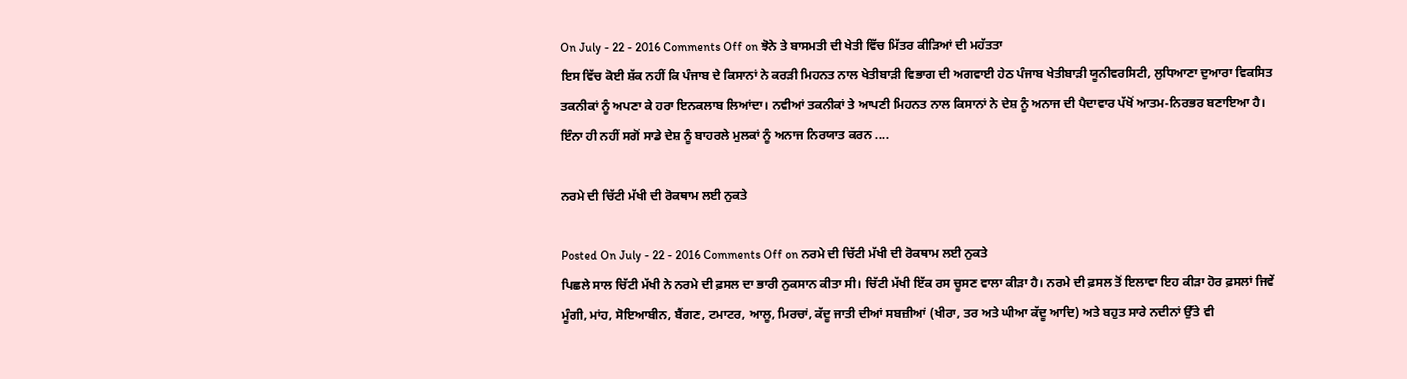On July - 22 - 2016 Comments Off on ਝੋਨੇ ਤੇ ਬਾਸਮਤੀ ਦੀ ਖੇਤੀ ਵਿੱਚ ਮਿੱਤਰ ਕੀੜਿਆਂ ਦੀ ਮਹੱਤਤਾ
ਇਸ ਵਿੱਚ ਕੋਈ ਸ਼ੱਕ ਨਹੀਂ ਕਿ ਪੰਜਾਬ ਦੇ ਕਿਸਾਨਾਂ ਨੇ ਕਰੜੀ ਮਿਹਨਤ ਨਾਲ ਖੇਤੀਬਾੜੀ ਵਿਭਾਗ ਦੀ ਅਗਵਾਈ ਹੇਠ ਪੰਜਾਬ ਖੇਤੀਬਾੜੀ ਯੂਨੀਵਰਸਿਟੀ, ਲੁਧਿਆਣਾ ਦੁਆਰਾ ਵਿਕਸਿਤ ਤਕਨੀਕਾਂ ਨੂੰ ਅਪਣਾ ਕੇ ਹਰਾ ਇਨਕਲਾਬ ਲਿਆਂਦਾ। ਨਵੀਆਂ ਤਕਨੀਕਾਂ ਤੇ ਆਪਣੀ ਮਿਹਨਤ ਨਾਲ ਕਿਸਾਨਾਂ ਨੇ ਦੇਸ਼ ਨੂੰ ਅਨਾਜ ਦੀ ਪੈਦਾਵਾਰ ਪੱਖੋਂ ਆਤਮ-ਨਿਰਭਰ ਬਣਾਇਆ ਹੈ। ਇੰਨਾ ਹੀ ਨਹੀਂ ਸਗੋਂ ਸਾਡੇ ਦੇਸ਼ ਨੂੰ ਬਾਹਰਲੇ ਮੁਲਕਾਂ ਨੂੰ ਅਨਾਜ ਨਿਰਯਾਤ ਕਰਨ ....

ਨਰਮੇ ਦੀ ਚਿੱਟੀ ਮੱਖੀ ਦੀ ਰੋਕਥਾਮ ਲਈ ਨੁਕਤੇ

Posted On July - 22 - 2016 Comments Off on ਨਰਮੇ ਦੀ ਚਿੱਟੀ ਮੱਖੀ ਦੀ ਰੋਕਥਾਮ ਲਈ ਨੁਕਤੇ
ਪਿਛਲੇ ਸਾਲ ਚਿੱਟੀ ਮੱਖੀ ਨੇ ਨਰਮੇ ਦੀ ਫ਼ਸਲ ਦਾ ਭਾਰੀ ਨੁਕਸਾਨ ਕੀਤਾ ਸੀ। ਚਿੱਟੀ ਮੱਖੀ ਇੱਕ ਰਸ ਚੂਸਣ ਵਾਲਾ ਕੀੜਾ ਹੈ। ਨਰਮੇ ਦੀ ਫ਼ਸਲ ਤੋਂ ਇਲਾਵਾ ਇਹ ਕੀੜਾ ਹੋਰ ਫ਼ਸਲਾਂ ਜਿਵੇਂ ਮੂੰਗੀ, ਮਾਂਹ, ਸੋਇਆਬੀਨ, ਬੈਂਗਣ, ਟਮਾਟਰ, ਆਲੂ, ਮਿਰਚਾਂ, ਕੱਦੂ ਜਾਤੀ ਦੀਆਂ ਸਬਜ਼ੀਆਂ (ਖੀਰਾ, ਤਰ ਅਤੇ ਘੀਆ ਕੱਦੂ ਆਦਿ) ਅਤੇ ਬਹੁਤ ਸਾਰੇ ਨਦੀਨਾਂ ਉੱਤੇ ਵੀ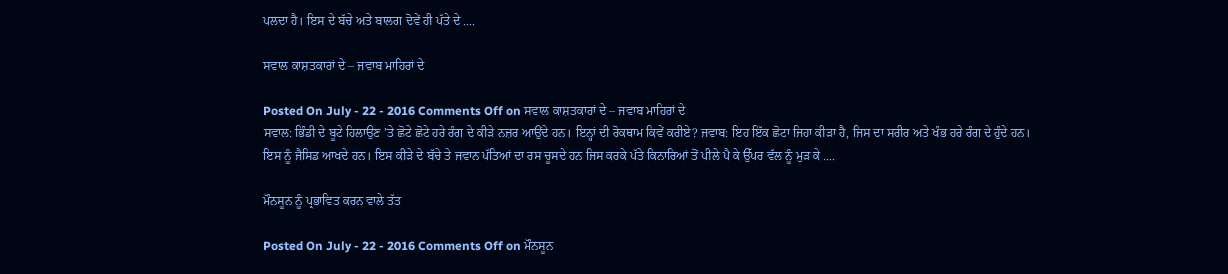ਪਲਦਾ ਹੈ। ਇਸ ਦੇ ਬੱਚੇ ਅਤੇ ਬਾਲਗ ਦੋਵੇਂ ਹੀ ਪੱਤੇ ਦੇ ....

ਸਵਾਲ ਕਾਸ਼ਤਕਾਰਾਂ ਦੇ – ਜਵਾਬ ਮਾਹਿਰਾਂ ਦੇ

Posted On July - 22 - 2016 Comments Off on ਸਵਾਲ ਕਾਸ਼ਤਕਾਰਾਂ ਦੇ – ਜਵਾਬ ਮਾਹਿਰਾਂ ਦੇ
ਸਵਾਲ: ਭਿੰਡੀ ਦੇ ਬੂਟੇ ਹਿਲਾਉਣ ’ਤੇ ਛੋਟੇ ਛੋਟੇ ਹਰੇ ਰੰਗ ਦੇ ਕੀੜੇ ਨਜ਼ਰ ਆਉਂਦੇ ਹਨ। ਇਨ੍ਹਾਂ ਦੀ ਰੋਕਥਾਮ ਕਿਵੇਂ ਕਰੀਏ? ਜਵਾਬ: ਇਹ ਇੱਕ ਛੋਟਾ ਜਿਹਾ ਕੀੜਾ ਹੈ, ਜਿਸ ਦਾ ਸਰੀਰ ਅਤੇ ਖੰਭ ਹਰੇ ਰੰਗ ਦੇ ਹੁੰਦੇ ਹਨ। ਇਸ ਨੂੰ ਜੈਸਿਡ ਆਖਦੇ ਹਨ। ਇਸ ਕੀੜੇ ਦੇ ਬੱਚੇ ਤੇ ਜਵਾਨ ਪੱਤਿਆਂ ਦਾ ਰਸ ਚੂਸਦੇ ਹਨ ਜਿਸ ਕਰਕੇ ਪੱਤੇ ਕਿਨਾਰਿਆਂ ਤੋਂ ਪੀਲੇ ਪੈ ਕੇ ਉੱਪਰ ਵੱਲ ਨੂੰ ਮੁੜ ਕੇ ....

ਮੌਨਸੂਨ ਨੂੰ ਪ੍ਰਭਾਵਿਤ ਕਰਨ ਵਾਲੇ ਤੱਤ

Posted On July - 22 - 2016 Comments Off on ਮੌਨਸੂਨ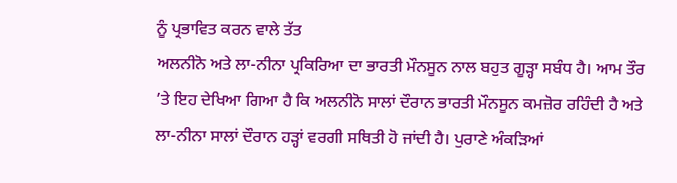ਨੂੰ ਪ੍ਰਭਾਵਿਤ ਕਰਨ ਵਾਲੇ ਤੱਤ
ਅਲਨੀਨੋ ਅਤੇ ਲਾ-ਨੀਨਾ ਪ੍ਰਕਿਰਿਆ ਦਾ ਭਾਰਤੀ ਮੌਨਸੂਨ ਨਾਲ ਬਹੁਤ ਗੂੜ੍ਹਾ ਸਬੰਧ ਹੈ। ਆਮ ਤੌਰ ’ਤੇ ਇਹ ਦੇਖਿਆ ਗਿਆ ਹੈ ਕਿ ਅਲਨੀਨੋ ਸਾਲਾਂ ਦੌਰਾਨ ਭਾਰਤੀ ਮੌਨਸੂਨ ਕਮਜ਼ੋਰ ਰਹਿੰਦੀ ਹੈ ਅਤੇ ਲਾ-ਨੀਨਾ ਸਾਲਾਂ ਦੌਰਾਨ ਹੜ੍ਹਾਂ ਵਰਗੀ ਸਥਿਤੀ ਹੋ ਜਾਂਦੀ ਹੈ। ਪੁਰਾਣੇ ਅੰਕੜਿਆਂ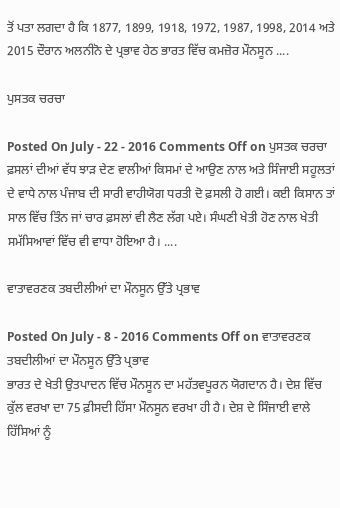ਤੋਂ ਪਤਾ ਲਗਦਾ ਹੈ ਕਿ 1877, 1899, 1918, 1972, 1987, 1998, 2014 ਅਤੇ 2015 ਦੌਰਾਨ ਅਲਨੀਨੋ ਦੇ ਪ੍ਰਭਾਵ ਹੇਠ ਭਾਰਤ ਵਿੱਚ ਕਮਜ਼ੋਰ ਮੌਨਸੂਨ ....

ਪੁਸਤਕ ਚਰਚਾ

Posted On July - 22 - 2016 Comments Off on ਪੁਸਤਕ ਚਰਚਾ
ਫ਼ਸਲਾਂ ਦੀਆਂ ਵੱਧ ਝਾੜ ਦੇਣ ਵਾਲੀਆਂ ਕਿਸਮਾਂ ਦੇ ਆਉਣ ਨਾਲ ਅਤੇ ਸਿੰਜਾਈ ਸਹੂਲਤਾਂ ਦੇ ਵਾਧੇ ਨਾਲ ਪੰਜਾਬ ਦੀ ਸਾਰੀ ਵਾਹੀਯੋਗ ਧਰਤੀ ਦੋ ਫ਼ਸਲੀ ਹੋ ਗਈ। ਕਈ ਕਿਸਾਨ ਤਾਂ ਸਾਲ ਵਿੱਚ ਤਿੰਨ ਜਾਂ ਚਾਰ ਫ਼ਸਲਾਂ ਵੀ ਲੈਣ ਲੱਗ ਪਏ। ਸੰਘਣੀ ਖੇਤੀ ਹੋਣ ਨਾਲ ਖੇਤੀ ਸਮੱਸਿਆਵਾਂ ਵਿੱਚ ਵੀ ਵਾਧਾ ਹੋਇਆ ਹੈ। ....

ਵਾਤਾਵਰਣਕ ਤਬਦੀਲੀਆਂ ਦਾ ਮੌਨਸੂਨ ਉੱਤੇ ਪ੍ਰਭਾਵ

Posted On July - 8 - 2016 Comments Off on ਵਾਤਾਵਰਣਕ ਤਬਦੀਲੀਆਂ ਦਾ ਮੌਨਸੂਨ ਉੱਤੇ ਪ੍ਰਭਾਵ
ਭਾਰਤ ਦੇ ਖੇਤੀ ਉਤਪਾਦਨ ਵਿੱਚ ਮੌਨਸੂਨ ਦਾ ਮਹੱਤਵਪੂਰਨ ਯੋਗਦਾਨ ਹੈ। ਦੇਸ਼ ਵਿੱਚ ਕੁੱਲ ਵਰਖਾ ਦਾ 75 ਫ਼ੀਸਦੀ ਹਿੱਸਾ ਮੌਨਸੂਨ ਵਰਖਾ ਹੀ ਹੈ। ਦੇਸ਼ ਦੇ ਸਿੰਜਾਈ ਵਾਲੇ ਹਿੱਸਿਆਂ ਨੂੰ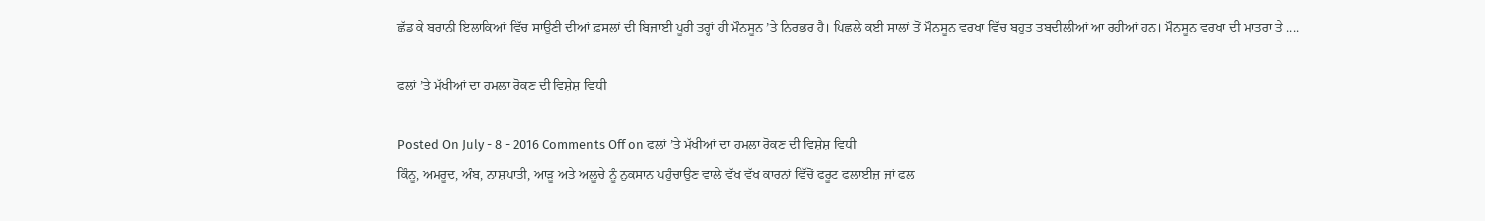ਛੱਡ ਕੇ ਬਰਾਨੀ ਇਲਾਕਿਆਂ ਵਿੱਚ ਸਾਉਣੀ ਦੀਆਂ ਫ਼ਸਲਾਂ ਦੀ ਬਿਜਾਈ ਪੂਰੀ ਤਰ੍ਹਾਂ ਹੀ ਮੌਨਸੂਨ ’ਤੇ ਨਿਰਭਰ ਹੈ। ਪਿਛਲੇ ਕਈ ਸਾਲਾਂ ਤੋਂ ਮੌਨਸੂਨ ਵਰਖਾ ਵਿੱਚ ਬਹੁਤ ਤਬਦੀਲੀਆਂ ਆ ਰਹੀਆਂ ਹਨ। ਮੌਨਸੂਨ ਵਰਖਾ ਦੀ ਮਾਤਰਾ ਤੇ ....

ਫਲਾਂ ’ਤੇ ਮੱਖੀਆਂ ਦਾ ਹਮਲਾ ਰੋਕਣ ਦੀ ਵਿਸ਼ੇਸ਼ ਵਿਧੀ

Posted On July - 8 - 2016 Comments Off on ਫਲਾਂ ’ਤੇ ਮੱਖੀਆਂ ਦਾ ਹਮਲਾ ਰੋਕਣ ਦੀ ਵਿਸ਼ੇਸ਼ ਵਿਧੀ
ਕਿੰਨੂ, ਅਮਰੂਦ, ਅੰਬ, ਨਾਸ਼ਪਾਤੀ, ਆੜੂ ਅਤੇ ਅਲੂਚੇ ਨੂੰ ਨੁਕਸਾਨ ਪਹੁੰਚਾਉਣ ਵਾਲੇ ਵੱਖ ਵੱਖ ਕਾਰਨਾਂ ਵਿੱਚੋਂ ਫਰੂਟ ਫਲਾਈਜ਼ ਜਾਂ ਫਲ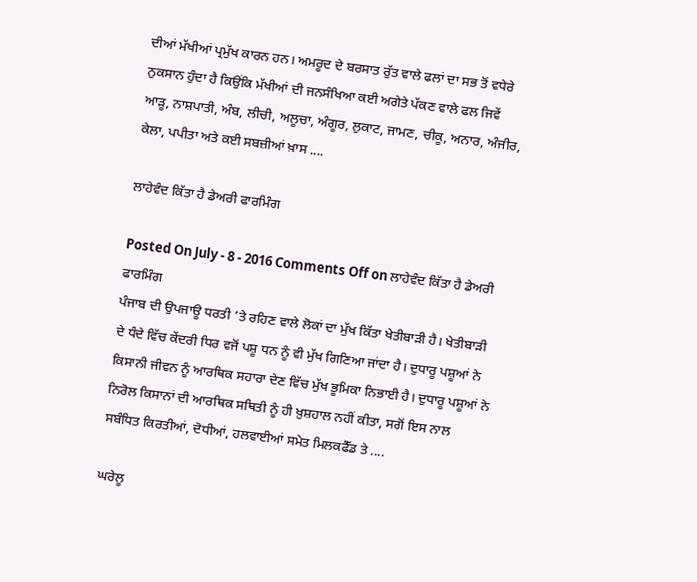ਦੀਆਂ ਮੱਖੀਆਂ ਪ੍ਰਮੁੱਖ ਕਾਰਨ ਹਨ। ਅਮਰੂਦ ਦੇ ਬਰਸਾਤ ਰੁੱਤ ਵਾਲੇ ਫਲਾਂ ਦਾ ਸਭ ਤੋਂ ਵਧੇਰੇ ਨੁਕਸਾਨ ਹੁੰਦਾ ਹੈ ਕਿਉਂਕਿ ਮੱਖੀਆਂ ਦੀ ਜਨਸੰਖਿਆ ਕਈ ਅਗੇਤੇ ਪੱਕਣ ਵਾਲੇ ਫਲ ਜਿਵੇਂ ਆੜੂ, ਨਾਸ਼ਪਾਤੀ, ਅੰਬ, ਲੀਚੀ, ਅਲੂਚਾ, ਅੰਗੂਰ, ਲੁਕਾਟ, ਜਾਮਣ, ਚੀਕੂ, ਅਨਾਰ, ਅੰਜੀਰ, ਕੇਲਾ, ਪਪੀਤਾ ਅਤੇ ਕਈ ਸਬਜ਼ੀਆਂ ਖ਼ਾਸ ....

ਲਾਹੇਵੰਦ ਕਿੱਤਾ ਹੈ ਡੇਅਰੀ ਫਾਰਮਿੰਗ

Posted On July - 8 - 2016 Comments Off on ਲਾਹੇਵੰਦ ਕਿੱਤਾ ਹੈ ਡੇਅਰੀ ਫਾਰਮਿੰਗ
ਪੰਜਾਬ ਦੀ ਉਪਜਾਊ ਧਰਤੀ ’ਤੇ ਰਹਿਣ ਵਾਲੇ ਲੋਕਾਂ ਦਾ ਮੁੱਖ ਕਿੱਤਾ ਖੇਤੀਬਾੜੀ ਹੈ। ਖੇਤੀਬਾੜੀ ਦੇ ਧੰਦੇ ਵਿੱਚ ਕੇਂਦਰੀ ਧਿਰ ਵਜੋਂ ਪਸ਼ੂ ਧਨ ਨੂੰ ਵੀ ਮੁੱਖ ਗਿਣਿਆ ਜਾਂਦਾ ਹੈ। ਦੁਧਾਰੂ ਪਸ਼ੂਆਂ ਨੇ ਕਿਸਾਨੀ ਜੀਵਨ ਨੂੰ ਆਰਥਿਕ ਸਹਾਰਾ ਦੇਣ ਵਿੱਚ ਮੁੱਖ ਭੂਮਿਕਾ ਨਿਭਾਈ ਹੈ। ਦੁਧਾਰੂ ਪਸ਼ੂਆਂ ਨੇ ਨਿਰੋਲ ਕਿਸਾਨਾਂ ਦੀ ਆਰਥਿਕ ਸਥਿਤੀ ਨੂੰ ਹੀ ਖ਼ੁਸ਼ਹਾਲ ਨਹੀਂ ਕੀਤਾ, ਸਗੋਂ ਇਸ ਨਾਲ ਸਬੰਧਿਤ ਕਿਰਤੀਆਂ, ਦੋਧੀਆਂ, ਹਲਵਾਈਆਂ ਸਮੇਤ ਮਿਲਕਫੈੱਡ ਤੇ ....

ਘਰੇਲੂ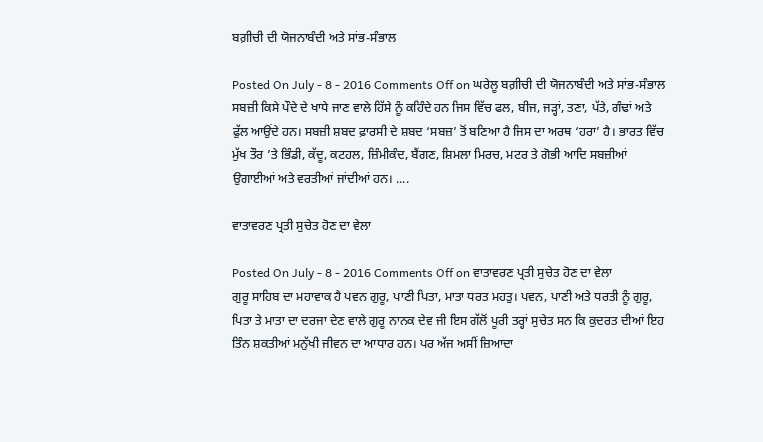ਬਗ਼ੀਚੀ ਦੀ ਯੋਜਨਾਬੰਦੀ ਅਤੇ ਸਾਂਭ-ਸੰਭਾਲ

Posted On July - 8 - 2016 Comments Off on ਘਰੇਲੂ ਬਗ਼ੀਚੀ ਦੀ ਯੋਜਨਾਬੰਦੀ ਅਤੇ ਸਾਂਭ-ਸੰਭਾਲ
ਸਬਜ਼ੀ ਕਿਸੇ ਪੌਦੇ ਦੇ ਖਾਧੇ ਜਾਣ ਵਾਲੇ ਹਿੱਸੇ ਨੂੰ ਕਹਿੰਦੇ ਹਨ ਜਿਸ ਵਿੱਚ ਫਲ, ਬੀਜ, ਜੜ੍ਹਾਂ, ਤਣਾ, ਪੱਤੇ, ਗੰਢਾਂ ਅਤੇ ਫੁੱਲ ਆਉਂਦੇ ਹਨ। ਸਬਜ਼ੀ ਸ਼ਬਦ ਫ਼ਾਰਸੀ ਦੇ ਸ਼ਬਦ ‘ਸਬਜ਼’ ਤੋਂ ਬਣਿਆ ਹੈ ਜਿਸ ਦਾ ਅਰਥ ‘ਹਰਾ’ ਹੈ। ਭਾਰਤ ਵਿੱਚ ਮੁੱਖ ਤੌਰ ’ਤੇ ਭਿੰਡੀ, ਕੱਦੂ, ਕਟਹਲ, ਜ਼ਿੰਮੀਕੰਦ, ਬੈਂਗਣ, ਸ਼ਿਮਲਾ ਮਿਰਚ, ਮਟਰ ਤੇ ਗੋਭੀ ਆਦਿ ਸਬਜ਼ੀਆਂ ਉਗਾਈਆਂ ਅਤੇ ਵਰਤੀਆਂ ਜਾਂਦੀਆਂ ਹਨ। ....

ਵਾਤਾਵਰਣ ਪ੍ਰਤੀ ਸੁਚੇਤ ਹੋਣ ਦਾ ਵੇਲਾ

Posted On July - 8 - 2016 Comments Off on ਵਾਤਾਵਰਣ ਪ੍ਰਤੀ ਸੁਚੇਤ ਹੋਣ ਦਾ ਵੇਲਾ
ਗੁਰੂ ਸਾਹਿਬ ਦਾ ਮਹਾਵਾਕ ਹੈ ਪਵਨ ਗੁਰੂ, ਪਾਣੀ ਪਿਤਾ, ਮਾਤਾ ਧਰਤ ਮਹਤੁ। ਪਵਨ, ਪਾਣੀ ਅਤੇ ਧਰਤੀ ਨੂੰ ਗੁਰੂ, ਪਿਤਾ ਤੇ ਮਾਤਾ ਦਾ ਦਰਜਾ ਦੇਣ ਵਾਲੇ ਗੁਰੂ ਨਾਨਕ ਦੇਵ ਜੀ ਇਸ ਗੱਲੋਂ ਪੂਰੀ ਤਰ੍ਹਾਂ ਸੁਚੇਤ ਸਨ ਕਿ ਕੁਦਰਤ ਦੀਆਂ ਇਹ ਤਿੰਨ ਸ਼ਕਤੀਆਂ ਮਨੁੱਖੀ ਜੀਵਨ ਦਾ ਆਧਾਰ ਹਨ। ਪਰ ਅੱਜ ਅਸੀਂ ਜ਼ਿਆਦਾ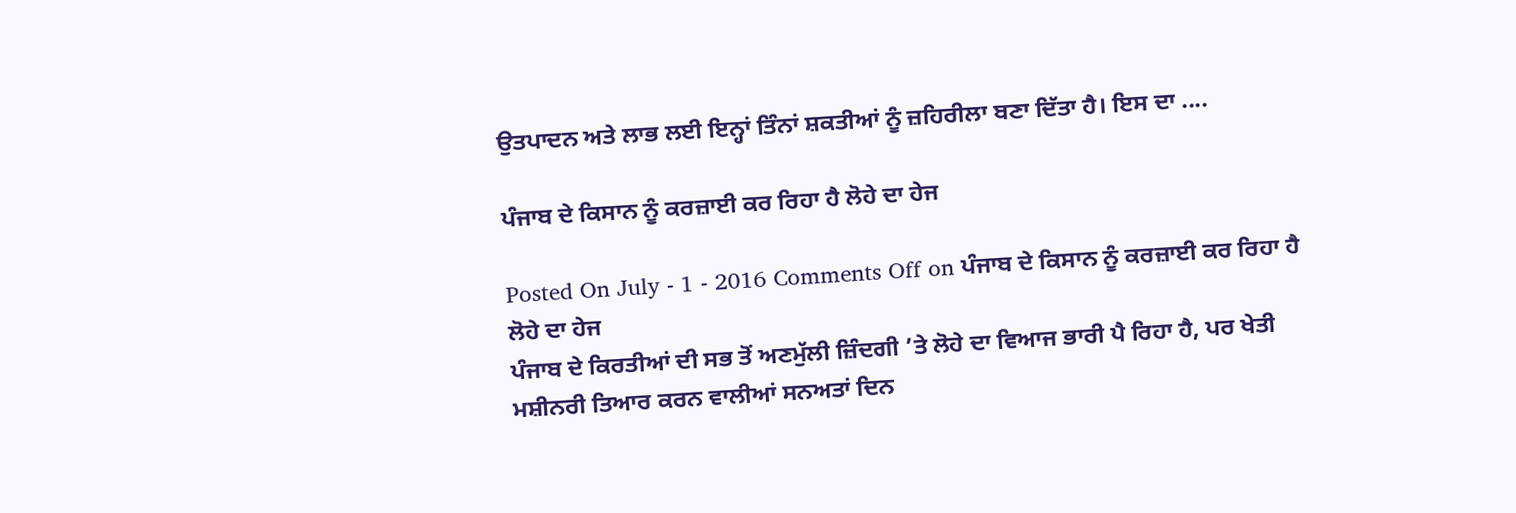ਉਤਪਾਦਨ ਅਤੇ ਲਾਭ ਲਈ ਇਨ੍ਹਾਂ ਤਿੰਨਾਂ ਸ਼ਕਤੀਆਂ ਨੂੰ ਜ਼ਹਿਰੀਲਾ ਬਣਾ ਦਿੱਤਾ ਹੈ। ਇਸ ਦਾ ....

ਪੰਜਾਬ ਦੇ ਕਿਸਾਨ ਨੂੰ ਕਰਜ਼ਾਈ ਕਰ ਰਿਹਾ ਹੈ ਲੋਹੇ ਦਾ ਹੇਜ

Posted On July - 1 - 2016 Comments Off on ਪੰਜਾਬ ਦੇ ਕਿਸਾਨ ਨੂੰ ਕਰਜ਼ਾਈ ਕਰ ਰਿਹਾ ਹੈ ਲੋਹੇ ਦਾ ਹੇਜ
ਪੰਜਾਬ ਦੇ ਕਿਰਤੀਆਂ ਦੀ ਸਭ ਤੋਂ ਅਣਮੁੱਲੀ ਜ਼ਿੰਦਗੀ ’ਤੇ ਲੋਹੇ ਦਾ ਵਿਆਜ ਭਾਰੀ ਪੈ ਰਿਹਾ ਹੈ, ਪਰ ਖੇਤੀ ਮਸ਼ੀਨਰੀ ਤਿਆਰ ਕਰਨ ਵਾਲੀਆਂ ਸਨਅਤਾਂ ਦਿਨ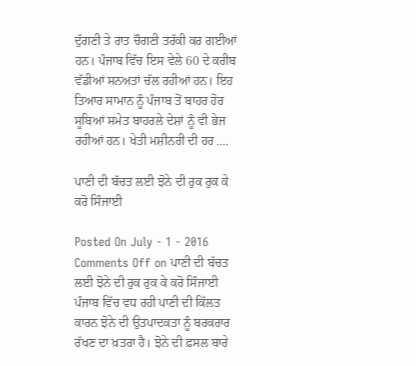ਦੁੱਗਣੀ ਤੇ ਰਾਤ ਚੌਗਣੀ ਤਰੱਕੀ ਕਰ ਗਈਆਂ ਹਨ। ਪੰਜਾਬ ਵਿੱਚ ਇਸ ਵੇਲੇ 60 ਦੇ ਕਰੀਬ ਵੱਡੀਆਂ ਸਨਅਤਾਂ ਚੱਲ ਰਹੀਆਂ ਹਨ। ਇਹ ਤਿਆਰ ਸਾਮਾਨ ਨੂੰ ਪੰਜਾਬ ਤੋਂ ਬਾਹਰ ਹੋਰ ਸੂਬਿਆਂ ਸਮੇਤ ਬਾਹਰਲੇ ਦੇਸ਼ਾਂ ਨੂੰ ਵੀ ਭੇਜ ਰਹੀਆਂ ਹਨ। ਖੇਤੀ ਮਸ਼ੀਨਰੀ ਦੀ ਹਰ ....

ਪਾਣੀ ਦੀ ਬੱਚਤ ਲਈ ਝੋਨੇ ਦੀ ਰੁਕ ਰੁਕ ਕੇ ਕਰੋ ਸਿੰਜਾਈ

Posted On July - 1 - 2016 Comments Off on ਪਾਣੀ ਦੀ ਬੱਚਤ ਲਈ ਝੋਨੇ ਦੀ ਰੁਕ ਰੁਕ ਕੇ ਕਰੋ ਸਿੰਜਾਈ
ਪੰਜਾਬ ਵਿੱਚ ਵਧ ਰਹੀ ਪਾਣੀ ਦੀ ਕਿੱਲਤ ਕਾਰਨ ਝੋਨੇ ਦੀ ਉਤਪਾਦਕਤਾ ਨੂੰ ਬਰਕਰਾਰ ਰੱਖਣ ਦਾ ਖ਼ਤਰਾ ਹੈ। ਝੋਨੇ ਦੀ ਫ਼ਸਲ ਬਾਰੇ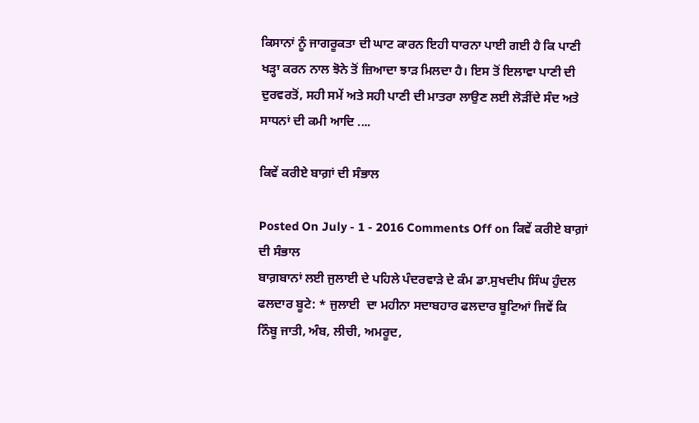ਕਿਸਾਨਾਂ ਨੂੰ ਜਾਗਰੂਕਤਾ ਦੀ ਘਾਟ ਕਾਰਨ ਇਹੀ ਧਾਰਨਾ ਪਾਈ ਗਈ ਹੈ ਕਿ ਪਾਣੀ ਖੜ੍ਹਾ ਕਰਨ ਨਾਲ ਝੋਨੇ ਤੋਂ ਜ਼ਿਆਦਾ ਝਾੜ ਮਿਲਦਾ ਹੈ। ਇਸ ਤੋਂ ਇਲਾਵਾ ਪਾਣੀ ਦੀ ਦੁਰਵਰਤੋਂ, ਸਹੀ ਸਮੇਂ ਅਤੇ ਸਹੀ ਪਾਣੀ ਦੀ ਮਾਤਰਾ ਲਾਉਣ ਲਈ ਲੋੜੀਂਦੇ ਸੰਦ ਅਤੇ ਸਾਧਨਾਂ ਦੀ ਕਮੀ ਆਦਿ ....

ਕਿਵੇਂ ਕਰੀਏ ਬਾਗ਼ਾਂ ਦੀ ਸੰਭਾਲ

Posted On July - 1 - 2016 Comments Off on ਕਿਵੇਂ ਕਰੀਏ ਬਾਗ਼ਾਂ ਦੀ ਸੰਭਾਲ
ਬਾਗ਼ਬਾਨਾਂ ਲਈ ਜੁਲਾਈ ਦੇ ਪਹਿਲੇ ਪੰਦਰਵਾੜੇ ਦੇ ਕੰਮ ਡਾ.ਸੁਖਦੀਪ ਸਿੰਘ ਹੁੰਦਲ ਫਲਦਾਰ ਬੂਟੇ: * ਜੁਲਾਈ  ਦਾ ਮਹੀਨਾ ਸਦਾਬਹਾਰ ਫਲਦਾਰ ਬੂਟਿਆਂ ਜਿਵੇਂ ਕਿ ਨਿੰਬੂ ਜਾਤੀ, ਅੰਬ, ਲੀਚੀ, ਅਮਰੂਦ,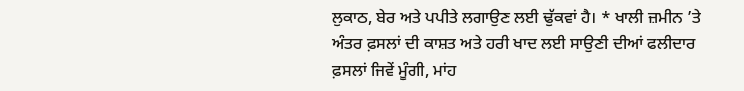ਲੁਕਾਠ, ਬੇਰ ਅਤੇ ਪਪੀਤੇ ਲਗਾਉਣ ਲਈ ਢੁੱਕਵਾਂ ਹੈ। * ਖਾਲੀ ਜ਼ਮੀਨ ’ਤੇ ਅੰਤਰ ਫ਼ਸਲਾਂ ਦੀ ਕਾਸ਼ਤ ਅਤੇ ਹਰੀ ਖਾਦ ਲਈ ਸਾਉਣੀ ਦੀਆਂ ਫਲੀਦਾਰ ਫ਼ਸਲਾਂ ਜਿਵੇਂ ਮੂੰਗੀ, ਮਾਂਹ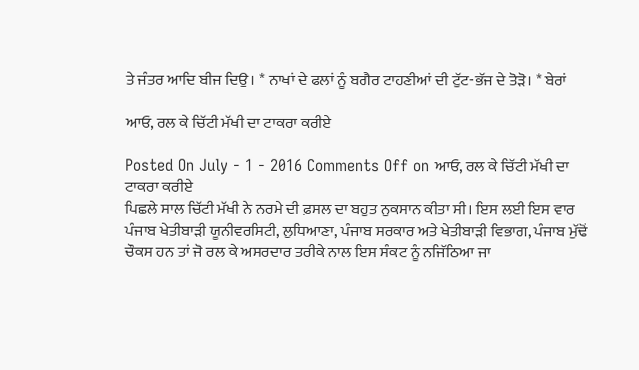ਤੇ ਜੰਤਰ ਆਦਿ ਬੀਜ ਦਿਉ। * ਨਾਖਾਂ ਦੇ ਫਲਾਂ ਨੂੰ ਬਗੈਰ ਟਾਹਣੀਆਂ ਦੀ ਟੁੱਟ-ਭੱਜ ਦੇ ਤੋੜੋ। * ਬੇਰਾਂ

ਆਓ, ਰਲ ਕੇ ਚਿੱਟੀ ਮੱਖੀ ਦਾ ਟਾਕਰਾ ਕਰੀਏ

Posted On July - 1 - 2016 Comments Off on ਆਓ, ਰਲ ਕੇ ਚਿੱਟੀ ਮੱਖੀ ਦਾ ਟਾਕਰਾ ਕਰੀਏ
ਪਿਛਲੇ ਸਾਲ ਚਿੱਟੀ ਮੱਖੀ ਨੇ ਨਰਮੇ ਦੀ ਫ਼ਸਲ ਦਾ ਬਹੁਤ ਨੁਕਸਾਨ ਕੀਤਾ ਸੀ। ਇਸ ਲਈ ਇਸ ਵਾਰ ਪੰਜਾਬ ਖੇਤੀਬਾੜੀ ਯੂਨੀਵਰਸਿਟੀ, ਲੁਧਿਆਣਾ, ਪੰਜਾਬ ਸਰਕਾਰ ਅਤੇ ਖੇਤੀਬਾੜੀ ਵਿਭਾਗ, ਪੰਜਾਬ ਮੁੱਢੋਂ ਚੌਕਸ ਹਨ ਤਾਂ ਜੋ ਰਲ ਕੇ ਅਸਰਦਾਰ ਤਰੀਕੇ ਨਾਲ ਇਸ ਸੰਕਟ ਨੂੰ ਨਜਿੱਠਿਆ ਜਾ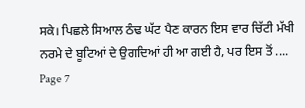ਸਕੇ। ਪਿਛਲੇ ਸਿਆਲ ਠੰਢ ਘੱਟ ਪੈਣ ਕਾਰਨ ਇਸ ਵਾਰ ਚਿੱਟੀ ਮੱਖੀ ਨਰਮੇ ਦੇ ਬੂਟਿਆਂ ਦੇ ਉਗਦਿਆਂ ਹੀ ਆ ਗਈ ਹੈ, ਪਰ ਇਸ ਤੋਂ ....
Page 7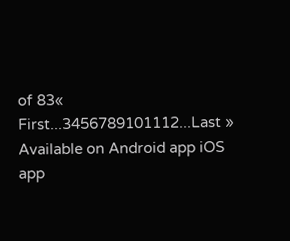of 83« First...3456789101112...Last »
Available on Android app iOS app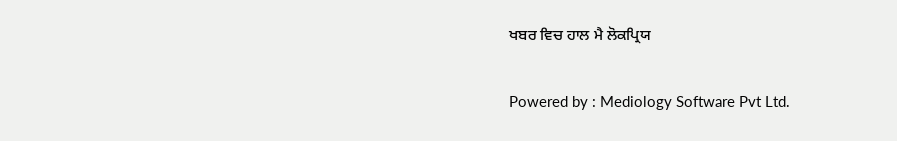ਖਬਰ ਵਿਚ ਹਾਲ ਮੈ ਲੋਕਪ੍ਰਿਯ

Powered by : Mediology Software Pvt Ltd.